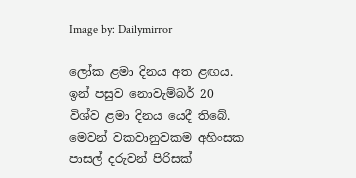Image by: Dailymirror

ලෝක ළමා දිනය අත ළඟය. ඉන් පසුව නොවැම්බර් 20 විශ්ව ළමා දිනය යෙදී තිබේ. මෙවන් වකවානුවකම අහිංසක පාසල් දරුවන් පිරිසක්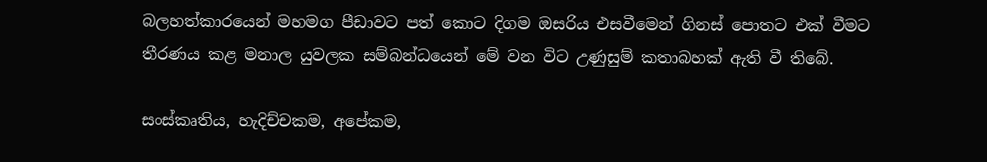බලහත්කාරයෙන් මහමග පීඩාවට පත් කොට දිගම ඔසරිය එසවීමෙන් ගිනස් පොතට එක් වීමට තීරණය කළ මනාල යුවලක සම්බන්ධයෙන් මේ වන විට උණුසුම් කතාබහක් ඇති වී තිබේ.

සංස්කෘතිය, හැදිච්චකම, අපේකම,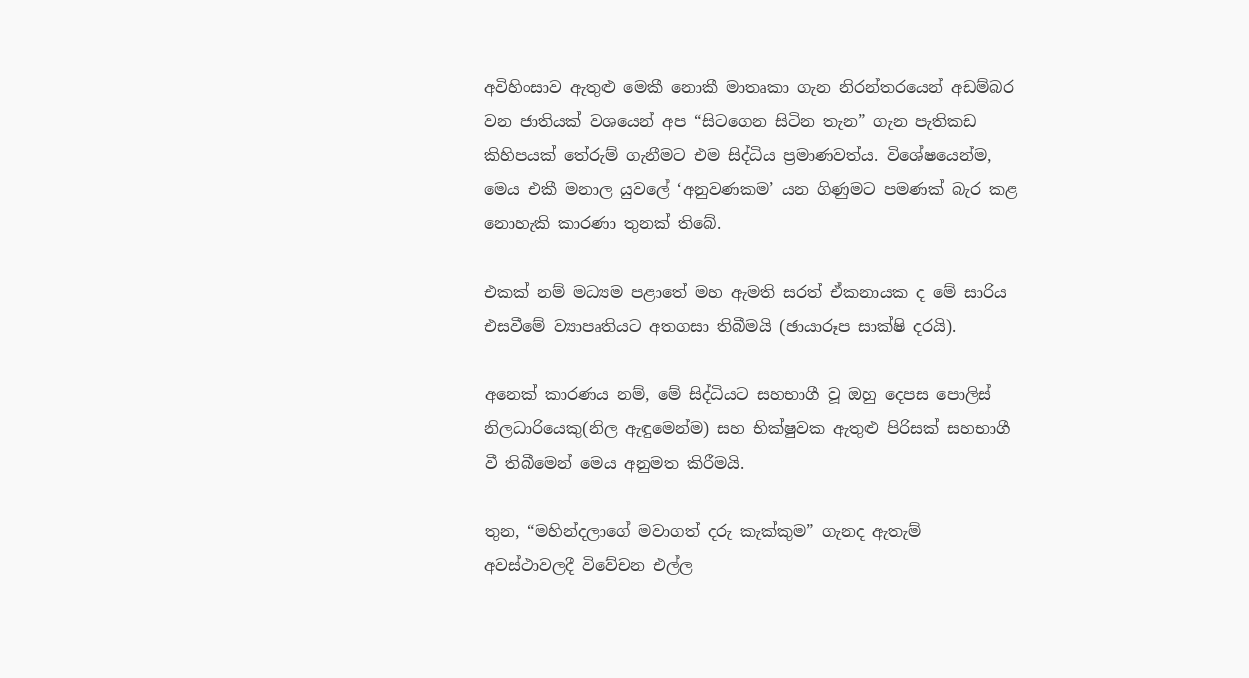අවිහිංසාව ඇතුළු මෙකී නොකී මාතෘකා ගැන නිරන්තරයෙන් අඩම්බර වන ජාතියක් වශයෙන් අප “සිටගෙන සිටින තැන” ගැන පැතිකඩ කිහිපයක් තේරුම් ගැනීමට එම සිද්ධිය ප්‍රමාණවත්ය. විශේෂයෙන්ම, මෙය එකී මනාල යුවලේ ‘අනුවණකම’ යන ගිණුමට පමණක් බැර කළ නොහැකි කාරණා තුනක් තිබේ.

එකක් නම් මධ්‍යම පළාතේ මහ ඇමති සරත් ඒකනායක ද මේ සාරිය එසවීමේ ව්‍යාපෘතියට අතගසා තිබීමයි (ඡායාරූප සාක්ෂි දරයි).

අනෙක් කාරණය නම්, මේ සිද්ධියට සහභාගී වූ ඔහු දෙපස පොලිස් නිලධාරියෙකු(නිල ඇඳුමෙන්ම) සහ භික්ෂුවක ඇතුළු පිරිසක් සහභාගී වී තිබීමෙන් මෙය අනුමත කිරීමයි.

තුන, “මහින්දලාගේ මවාගත් දරු කැක්කුම” ගැනද ඇතැම් අවස්ථාවලදී විවේචන එල්ල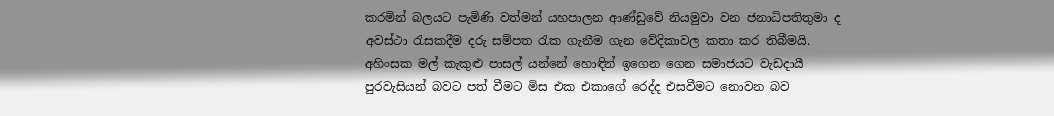කරමින් බලයට පැමිණි වත්මන් යහපාලන ආණ්ඩුවේ නියමුවා වන ජනාධිපතිතුමා ද අවස්ථා රැසකදීම දරු සම්පත රැක ගැනීම ගැන වේදිකාවල කතා කර තිබීමයි. අහිංසක මල් කැකුළු පාසල් යන්නේ හොඳින් ඉගෙන ගෙන සමාජයට වැඩදායී පුරවැසියන් බවට පත් වීමට මිස එක එකාගේ රෙද්ද එසවීමට නොවන බව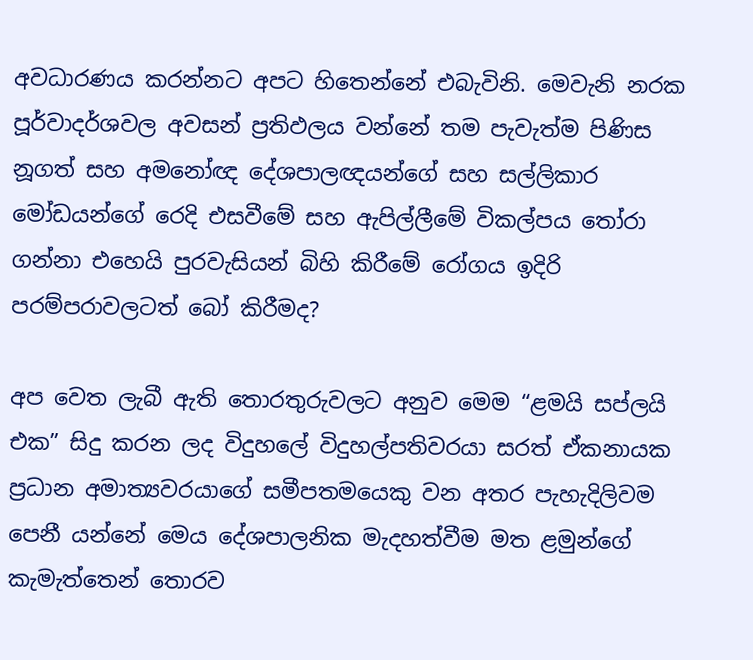අවධාරණය කරන්නට අපට හිතෙන්නේ එබැවිනි. මෙවැනි නරක පූර්වාදර්ශවල අවසන් ප්‍රතිඵලය වන්නේ තම පැවැත්ම පිණිස නූගත් සහ අමනෝඥ දේශපාලඥයන්ගේ සහ සල්ලිකාර මෝඩයන්ගේ රෙදි එසවීමේ සහ ඇපිල්ලීමේ විකල්පය තෝරා ගන්නා එහෙයි පුරවැසියන් බිහි කිරීමේ රෝගය ඉදිරි පරම්පරාවලටත් බෝ කිරීමද?

අප වෙත ලැබී ඇති තොරතුරුවලට අනුව මෙම “ළමයි සප්ලයි එක” සිදු කරන ලද විදුහලේ විදුහල්පතිවරයා සරත් ඒකනායක ප්‍රධාන අමාත්‍යවරයාගේ සමීපතමයෙකු වන අතර පැහැදිලිවම පෙනී යන්නේ මෙය දේශපාලනික මැදහත්වීම මත ළමුන්ගේ කැමැත්තෙන් තොරව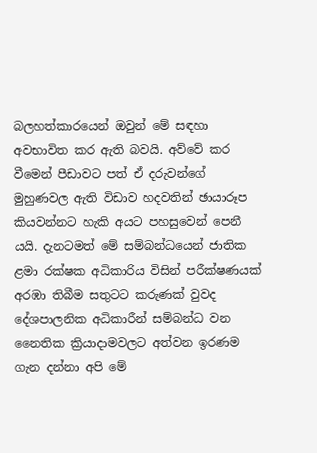බලහත්කාරයෙන් ඔවුන් මේ සඳහා අවභාවිත කර ඇති බවයි. අව්වේ කර වීමෙන් පීඩාවට පත් ඒ දරුවන්ගේ මුහුණවල ඇති විඩාව හදවතින් ඡායාරූප කියවන්නට හැකි අයට පහසුවෙන් පෙනී යයි. දැනටමත් මේ සම්බන්ධයෙන් ජාතික ළමා රක්ෂක අධිකාරිය විසින් පරීක්ෂණයක් අරඹා තිබීම සතුටට කරුණක් වුවද දේශපාලනික අධිකාරීන් සම්බන්ධ වන නෛතික ක්‍රියාදාමවලට අත්වන ඉරණම ගැන දන්නා අපි මේ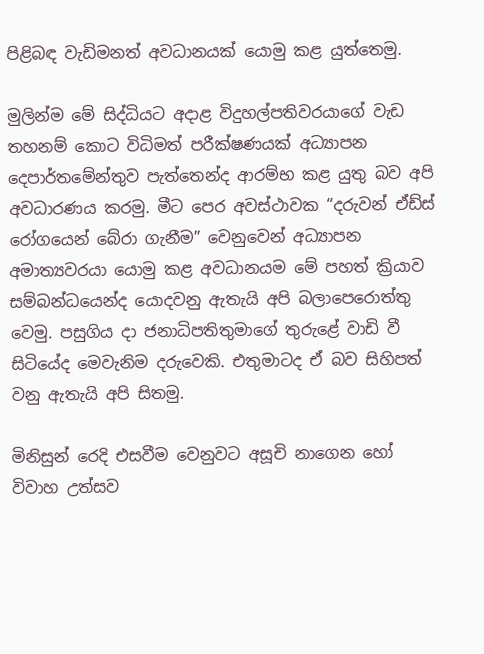පිළිබඳ වැඩිමනත් අවධානයක් යොමු කළ යුත්තෙමු.

මුලින්ම මේ සිද්ධියට අදාළ විදුහල්පතිවරයාගේ වැඩ තහනම් කොට විධිමත් පරීක්ෂණයක් අධ්‍යාපන දෙපාර්තමේන්තුව පැත්තෙන්ද ආරම්භ කළ යුතු බව අපි අවධාරණය කරමු. මීට පෙර අවස්ථාවක “දරුවන් ඒඩ්ස් රෝගයෙන් බේරා ගැනීම” වෙනුවෙන් අධ්‍යාපන අමාත්‍යවරයා යොමු කළ අවධානයම මේ පහත් ක්‍රියාව සම්බන්ධයෙන්ද යොදවනු ඇතැයි අපි බලාපෙරොත්තු වෙමු. පසුගිය දා ජනාධිපතිතුමාගේ තුරුළේ වාඩි වී සිටියේද මෙවැනිම දරුවෙකි. එතුමාටද ඒ බව සිහිපත් වනු ඇතැයි අපි සිතමු.

මිනිසුන් රෙදි එසවීම වෙනුවට අසූචි නාගෙන හෝ විවාහ උත්සව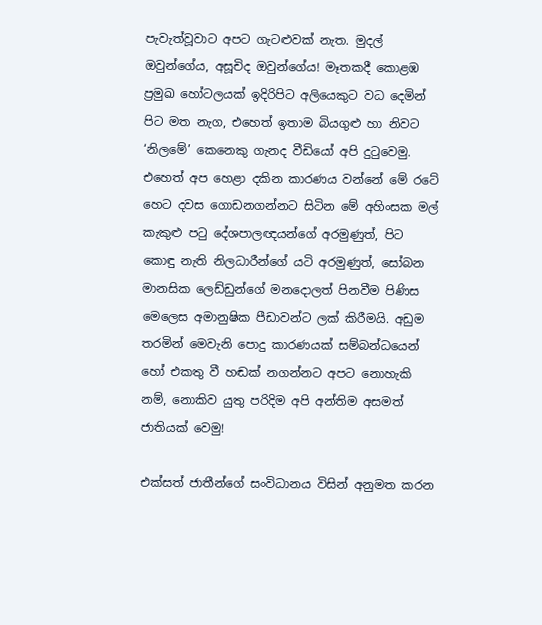පැවැත්වූවාට අපට ගැටළුවක් නැත. මුදල් ඔවුන්ගේය, අසූචිද ඔවුන්ගේය! මෑතකදී කොළඹ ප්‍රමුඛ හෝටලයක් ඉදිරිපිට අලියෙකුට වධ දෙමින් පිට මත නැග, එහෙත් ඉතාම බියගුළු හා නිවට ‘නිලමේ’ කෙනෙකු ගැනද වීඩියෝ අපි දුටුවෙමු. එහෙත් අප හෙළා දකින කාරණය වන්නේ මේ රටේ හෙට දවස ගොඩනගන්නට සිටින මේ අහිංසක මල් කැකුළු පටු දේශපාලඥයන්ගේ අරමුණුත්, පිට කොඳු නැති නිලධාරීන්ගේ යටි අරමුණුත්, සෝබන මානසික ලෙඩ්ඩුන්ගේ මනදොලත් පිනවීම පිණිස මෙලෙස අමානුෂික පීඩාවන්ට ලක් කිරීමයි. අඩුම තරමින් මෙවැනි පොදු කාරණයක් සම්බන්ධයෙන් හෝ එකතු වී හඬක් නගන්නට අපට නොහැකි නම්, නොකිව යුතු පරිදිම අපි අන්තිම අසමත් ජාතියක් වෙමු!

එක්සත් ජාතීන්ගේ සංවිධානය විසින් අනුමත කරන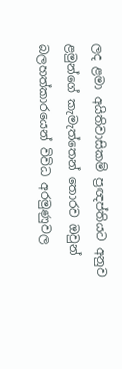ලද ළමා අයිතිවාසිකම් ප්‍රඥප්තියට අනුව ළමුන්ගේ කැමැත්තෙන් තොරව ඔවුන් බලහත්කාරයෙන් විවිධ අරමුණුවල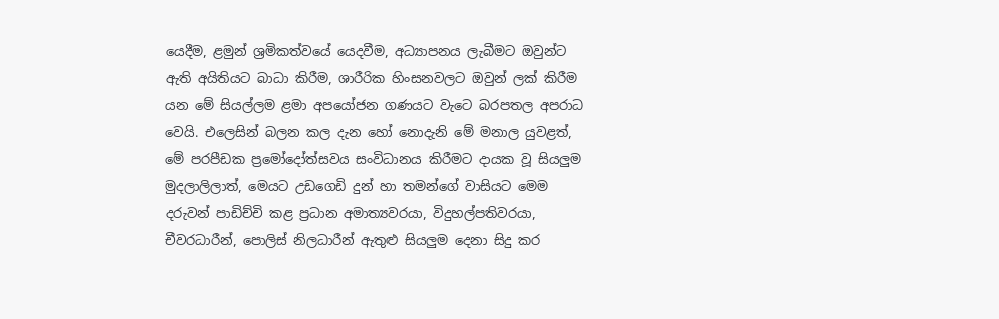යෙදීම, ළමුන් ශ්‍රමිකත්වයේ යෙදවීම, අධ්‍යාපනය ලැබීමට ඔවුන්ට ඇති අයිතියට බාධා කිරීම, ශාරීරික හිංසනවලට ඔවුන් ලක් කිරීම යන මේ සියල්ලම ළමා අපයෝජන ගණයට වැටෙ බරපතල අපරාධ වෙයි. එලෙසින් බලන කල දැන හෝ නොදැනි මේ මනාල යුවළත්, මේ පරපීඩක ප්‍රමෝදෝත්සවය සංවිධානය කිරීමට දායක වූ සියලුම මුදලාලිලාත්, මෙයට උඩගෙඩි දුන් හා තමන්ගේ වාසියට මෙම දරුවන් පාඩිච්චි කළ ප්‍රධාන අමාත්‍යවරයා, විදුහල්පතිවරයා, චීවරධාරීන්, පොලිස් නිලධාරීන් ඇතුළු සියලුම දෙනා සිදු කර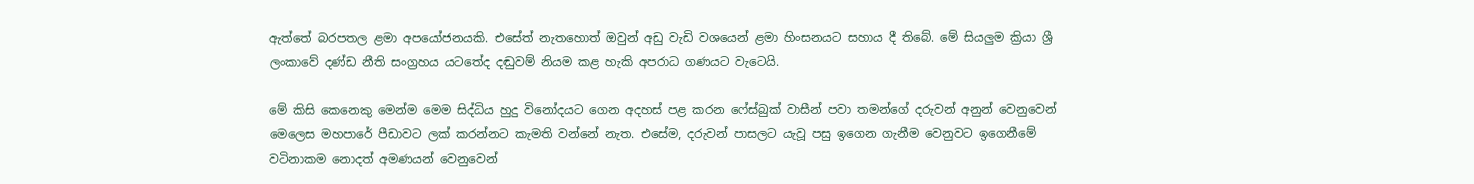ඇත්තේ බරපතල ළමා අපයෝජනයකි. එසේත් නැතහොත් ඔවුන් අඩු වැඩි වශයෙන් ළමා හිංසනයට සහාය දී තිබේ. මේ සියලුම ක්‍රියා ශ්‍රී ලංකාවේ දණ්ඩ නීති සංග්‍රහය යටතේද දඬුවම් නියම කළ හැකි අපරාධ ගණයට වැටෙයි.

මේ කිසි කෙනෙකු මෙන්ම මෙම සිද්ධිය හුදු විනෝදයට ගෙන අදහස් පළ කරන ෆේස්බුක් වාසීන් පවා තමන්ගේ දරුවන් අනුන් වෙනුවෙන් මෙලෙස මහපාරේ පීඩාවට ලක් කරන්නට කැමති වන්නේ නැත. එසේම, දරුවන් පාසලට යැවූ පසු ඉගෙන ගැනීම වෙනුවට ඉගෙනීමේ වටිනාකම නොදත් අමණයන් වෙනුවෙන්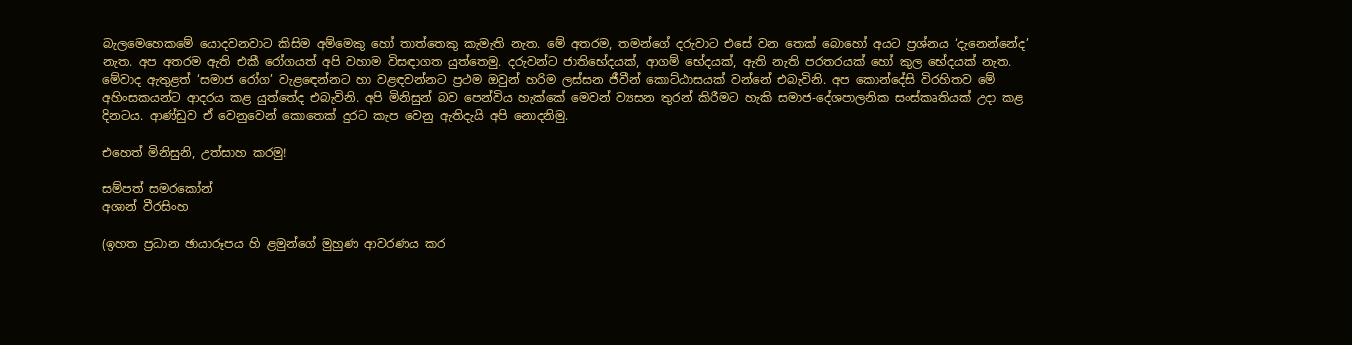බැලමෙහෙකමේ යොදවනවාට කිසිම අම්මෙකු හෝ තාත්තෙකු කැමැති නැත. මේ අතරම, තමන්ගේ දරුවාට එසේ වන තෙක් බොහෝ අයට ප්‍රශ්නය ‘දැනෙන්නේද’ නැත. අප අතරම ඇති එකී රෝගයත් අපි වහාම විසඳාගත යුත්තෙමු. දරුවන්ට ජාතිභේදයක්, ආගම් භේදයක්, ඇති නැති පරතරයක් හෝ කුල භේදයක් නැත. මේවාද ඇතුළත් ‘සමාජ රෝග’ වැළඳෙන්නට හා වළඳවන්නට ප්‍රථම ඔවුන් හරිම ලස්සන ජීවීන් කොට්ඨාසයක් වන්නේ එබැවිනි. අප කොන්දේසි විරහිතව මේ අහිංසකයන්ට ආදරය කළ යුත්තේද එබැවිනි. අපි මිනිසුන් බව පෙන්විය හැක්කේ මෙවන් ව්‍යසන තුරන් කිරීමට හැකි සමාජ-දේශපාලනික සංස්කෘතියක් උදා කළ දිනටය. ආණ්ඩුව ඒ වෙනුවෙන් කොතෙක් දුරට කැප වෙනු ඇතිදැයි අපි නොදනිමු.

එහෙත් මිනිසුනි, උත්සාහ කරමු!

සම්පත් සමරකෝන්
අශාන් වීරසිංහ

(ඉහත ප්‍රධාන ඡායාරූපය හි ළමුන්ගේ මුහුණ ආවරණය කර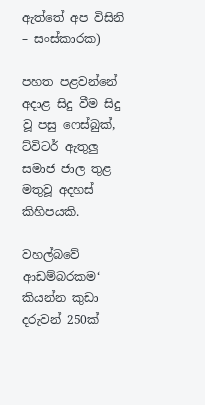ඇත්තේ අප විසිනි – සංස්කාරක)

පහත පළවන්නේ අදාළ සිදු වීම සිදු වූ පසු ෆෙස්බුක්, ට්විටර් ඇතුලු සමාජ ජාල තුළ මතුවූ අදහස් කිහිපයකි.

වහල්බවේ ආඩම්බරකම‘ කියන්න කුඩා දරුවන් 250ක්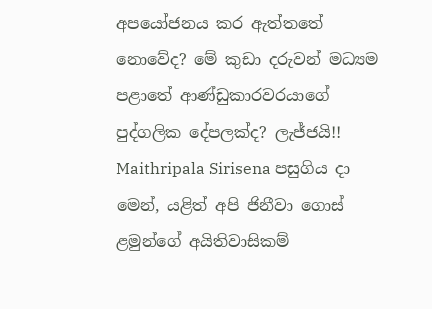අපයෝජනය කර ඇත්තතේ නොවේද? මේ කුඩා දරුවන් මධ්‍යම පළාතේ ආණ්ඩුකාරවරයාගේ පුද්ගලික දේපලක්ද? ලැජ්ජයි!! Maithripala Sirisena පසුගිය දා මෙන්, යළිත් අපි ජිනීවා ගොස් ළමුන්ගේ අයිතිවාසිකම්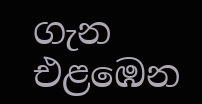ගැන එළඹෙන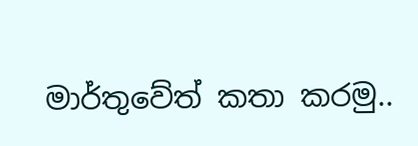මාර්තුවේත් කතා කරමු..